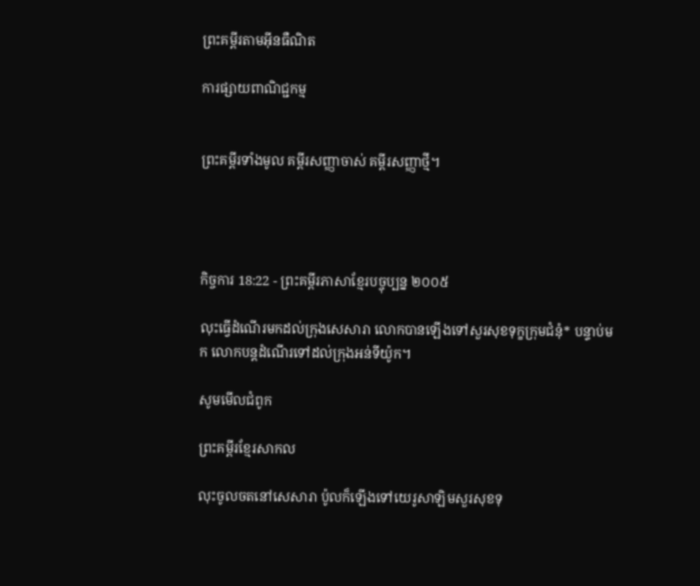ព្រះគម្ពីរតាមអ៊ីនធឺណិត

ការផ្សាយពាណិជ្ជកម្ម


ព្រះគម្ពីរទាំងមូល គម្ពីរសញ្ញាចាស់ គម្ពីរសញ្ញាថ្មី។




កិច្ចការ 18:22 - ព្រះគម្ពីរភាសាខ្មែរបច្ចុប្បន្ន ២០០៥

លុះធ្វើដំណើរមកដល់ក្រុងសេសារា លោកបានឡើងទៅសួរសុខទុក្ខក្រុម‌ជំនុំ* បន្ទាប់មក លោកបន្តដំណើរទៅដល់ក្រុងអន់‌ទី‌យ៉ូក។

សូមមើលជំពូក

ព្រះគម្ពីរខ្មែរសាកល

លុះចូលចតនៅសេសារា ប៉ូលក៏ឡើងទៅយេរូសាឡិមសួរសុខទុ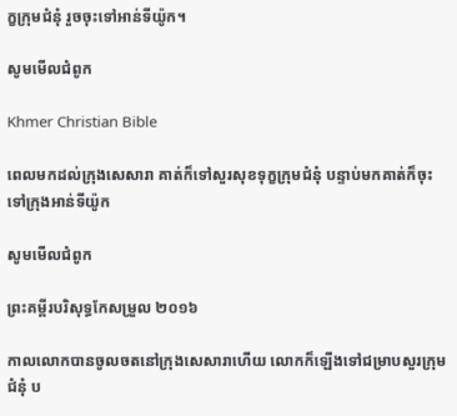ក្ខក្រុមជំនុំ រួចចុះទៅអាន់ទីយ៉ូក។

សូមមើលជំពូក

Khmer Christian Bible

ពេលមកដល់ក្រុងសេសារា គាត់ក៏ទៅសួរសុខទុក្ខក្រុមជំនុំ បន្ទាប់មកគាត់ក៏ចុះទៅក្រុងអាន់ទីយ៉ូក

សូមមើលជំពូក

ព្រះគម្ពីរបរិសុទ្ធកែសម្រួល ២០១៦

កាលលោកបានចូលចតនៅក្រុងសេ‌សារាហើយ លោកក៏ឡើងទៅជម្រាបសួរក្រុមជំនុំ ប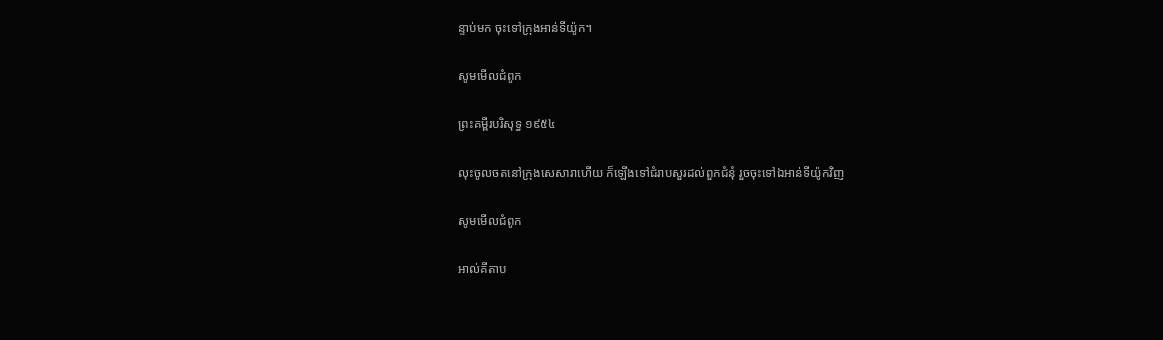ន្ទាប់មក ចុះទៅក្រុងអាន់‌ទីយ៉ូក។

សូមមើលជំពូក

ព្រះគម្ពីរបរិសុទ្ធ ១៩៥៤

លុះចូលចតនៅក្រុងសេសារាហើយ ក៏ឡើងទៅជំរាបសួរដល់ពួកជំនុំ រួចចុះទៅឯអាន់‌ទី‌យ៉ូកវិញ

សូមមើលជំពូក

អាល់គីតាប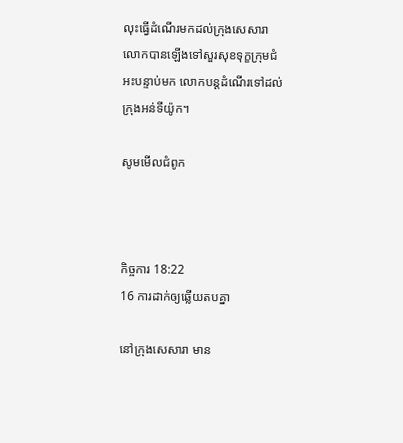លុះធ្វើដំណើរមកដល់ក្រុងសេសា‌រា លោកបានឡើងទៅសួរសុខទុក្ខក្រុម‌ជំអះបន្ទាប់មក លោកបន្ដដំណើរទៅដល់ក្រុងអន់‌ទី‌យ៉ូក។

សូមមើលជំពូក



កិច្ចការ 18:22
16 ការដាក់ឲ្យឆ្លើយតបគ្នា

នៅក្រុងសេសារា មាន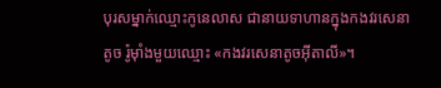បុរសម្នាក់ឈ្មោះកូនេ‌លាស ជានាយទាហានក្នុងកងវរ‌សេនាតូច រ៉ូម៉ាំងមួយឈ្មោះ «កងវរ‌សេនាតូចអ៊ីតា‌លី»។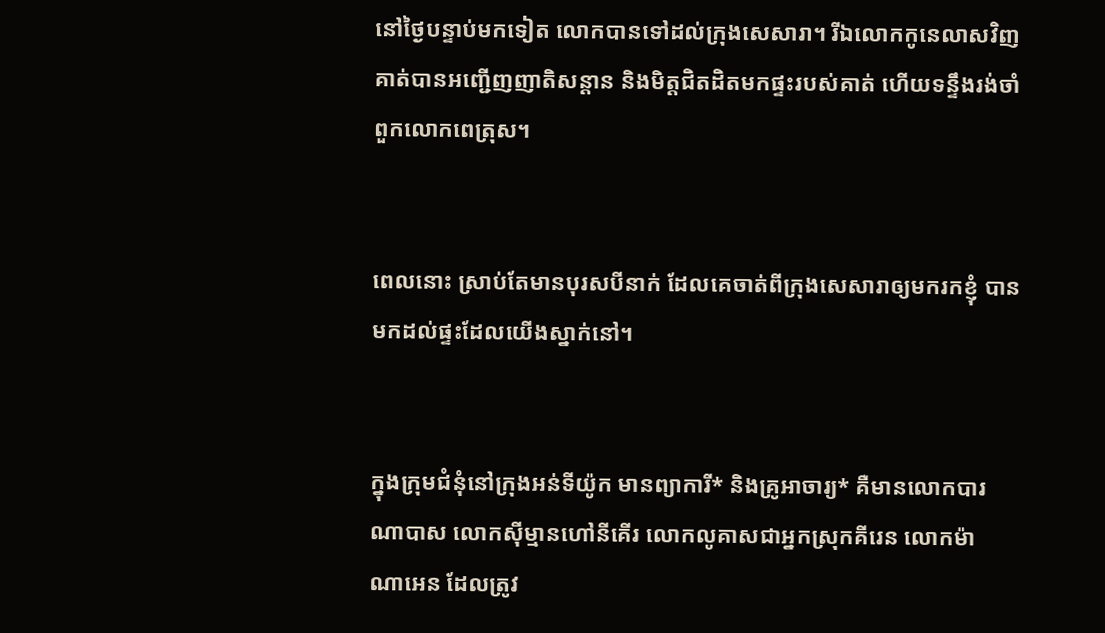នៅថ្ងៃបន្ទាប់មកទៀត លោកបានទៅដល់ក្រុងសេសារា។ រីឯលោកកូនេ‌លាសវិញ គាត់បានអញ្ជើញញាតិ‌សន្ដាន និងមិត្តជិត‌ដិតមកផ្ទះរបស់គាត់ ហើយទន្ទឹងរង់‌ចាំពួកលោកពេត្រុស។


ពេលនោះ ស្រាប់តែមានបុរសបីនាក់ ដែលគេចាត់ពីក្រុងសេសារាឲ្យមករកខ្ញុំ បានមកដល់ផ្ទះដែលយើងស្នាក់នៅ។


ក្នុងក្រុម‌ជំនុំនៅក្រុងអន់‌ទី‌យ៉ូក មានព្យាការី* និងគ្រូអាចារ្យ* គឺមានលោកបារណា‌បាស លោកស៊ីម្មានហៅនីគើរ លោកលូគាសជាអ្នកស្រុកគីរេន លោកម៉ាណា‌អេន ដែលត្រូវ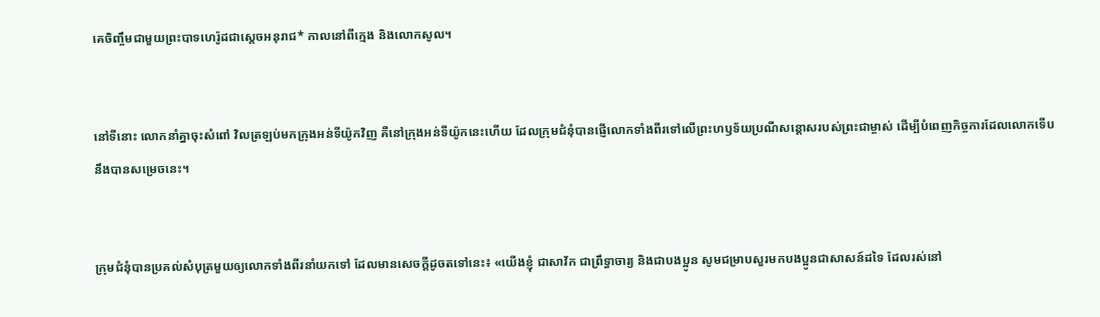គេចិញ្ចឹមជាមួយព្រះ‌បាទហេរ៉ូដជាស្ដេចអនុ‌រាជ* កាលនៅពីក្មេង និងលោកសូល។


នៅទីនោះ លោកនាំគ្នាចុះសំពៅ វិលត្រឡប់មកក្រុងអន់‌ទី‌យ៉ូកវិញ គឺនៅក្រុងអន់‌ទី‌យ៉ូកនេះហើយ ដែលក្រុម‌ជំនុំបានផ្ញើលោកទាំងពីរទៅលើព្រះ‌ហឫទ័យប្រណី‌សន្ដោសរបស់ព្រះ‌ជាម្ចាស់ ដើម្បីបំពេញកិច្ចការដែលលោកទើបនឹងបានសម្រេចនេះ។


ក្រុម‌ជំនុំបានប្រគល់សំបុត្រមួយឲ្យលោកទាំងពីរនាំយកទៅ ដែលមានសេចក្ដីដូចតទៅនេះ៖ «យើងខ្ញុំ ជាសាវ័ក ជាព្រឹទ្ធា‌ចារ្យ និងជាបងប្អូន សូមជម្រាបសួរមកបងប្អូនជាសាសន៍ដទៃ ដែលរស់នៅ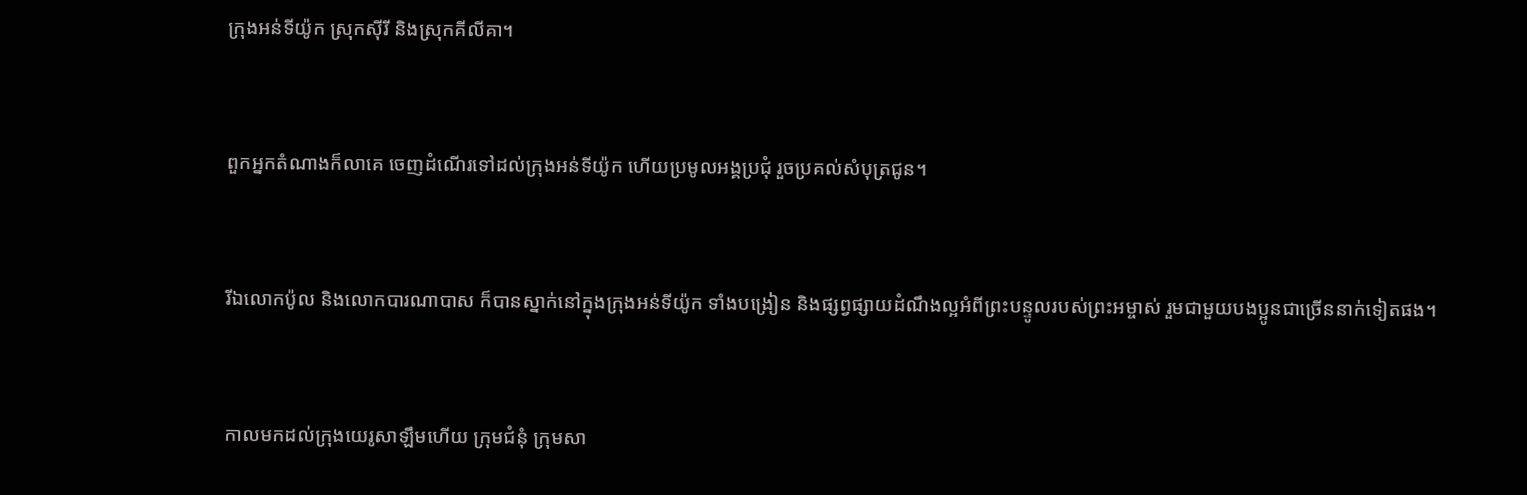ក្រុងអន់‌ទី‌យ៉ូក ស្រុកស៊ីរី និងស្រុកគីលី‌គា។


ពួកអ្នកតំណាងក៏លាគេ ចេញដំណើរទៅដល់ក្រុងអន់‌ទី‌យ៉ូក ហើយប្រមូលអង្គប្រជុំ រួចប្រគល់សំបុត្រជូន។


រីឯលោកប៉ូល និងលោកបារណា‌បាស ក៏បានស្នាក់នៅក្នុងក្រុងអន់‌ទី‌យ៉ូក ទាំងបង្រៀន និងផ្សព្វ‌ផ្សាយដំណឹង‌ល្អអំពីព្រះ‌បន្ទូលរបស់ព្រះ‌អម្ចាស់ រួមជាមួយបងប្អូនជាច្រើននាក់ទៀតផង។


កាលមកដល់ក្រុងយេរូ‌សាឡឹមហើយ ក្រុម‌ជំនុំ ក្រុមសា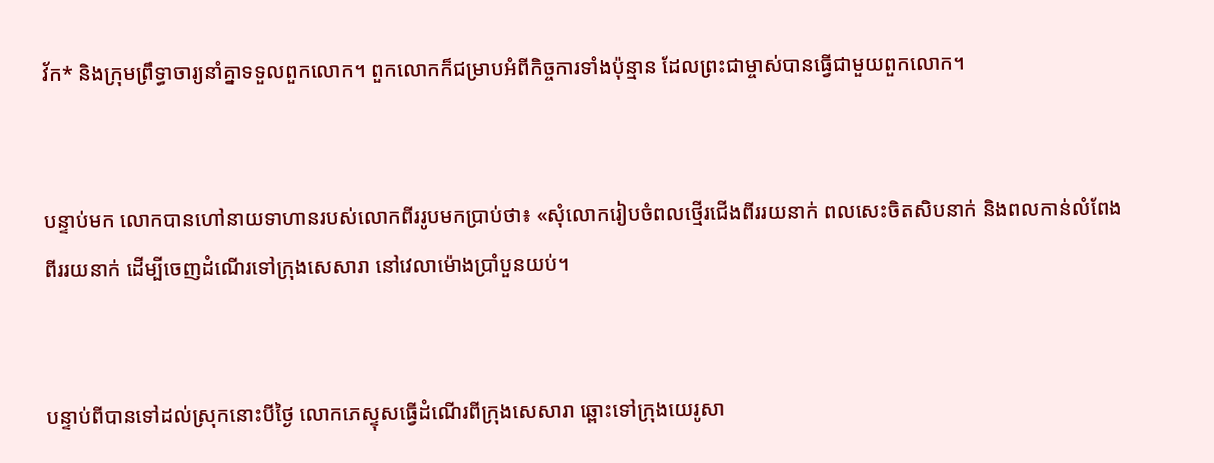វ័ក* និងក្រុមព្រឹទ្ធា‌ចារ្យនាំគ្នាទទួលពួកលោក។ ពួកលោកក៏ជម្រាបអំពីកិច្ចការទាំងប៉ុន្មាន ដែលព្រះ‌ជាម្ចាស់បានធ្វើជាមួយពួកលោក។


បន្ទាប់មក លោកបានហៅនាយទាហានរបស់លោកពីររូបមកប្រាប់ថា៖ «សុំលោករៀបចំពលថ្មើរជើងពីររយនាក់ ពលសេះចិត‌សិបនាក់ និងពលកាន់លំពែងពីររយនាក់ ដើម្បីចេញដំណើរទៅក្រុងសេសារា នៅវេលាម៉ោងប្រាំបួនយប់។


បន្ទាប់ពីបានទៅដល់ស្រុកនោះបីថ្ងៃ លោកភេស្ទុសធ្វើដំណើរពីក្រុងសេសារា ឆ្ពោះទៅក្រុងយេរូ‌សា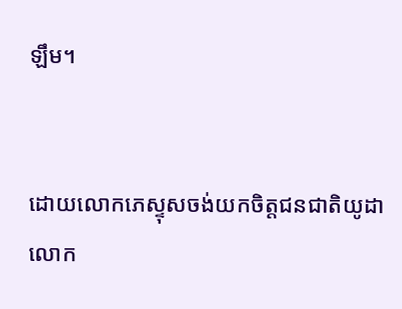ឡឹម។


ដោយលោកភេស្ទុសចង់យកចិត្តជន‌ជាតិយូដា លោក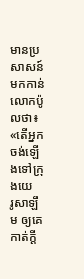មានប្រសាសន៍មកកាន់លោកប៉ូលថា៖ «តើអ្នកចង់ឡើងទៅក្រុងយេរូ‌សាឡឹម ឲ្យគេកាត់ក្ដី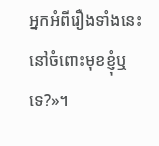អ្នកអំពីរឿងទាំងនេះនៅចំពោះមុខខ្ញុំឬទេ?»។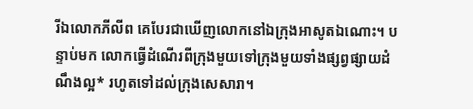រីឯលោកភីលីព គេបែរជាឃើញលោកនៅឯក្រុងអាសូតឯ‌ណោះ។ បន្ទាប់មក លោកធ្វើដំណើរពីក្រុងមួយទៅក្រុងមួយទាំងផ្សព្វ‌ផ្សាយដំណឹង‌ល្អ* រហូតទៅដល់ក្រុងសេសារា។